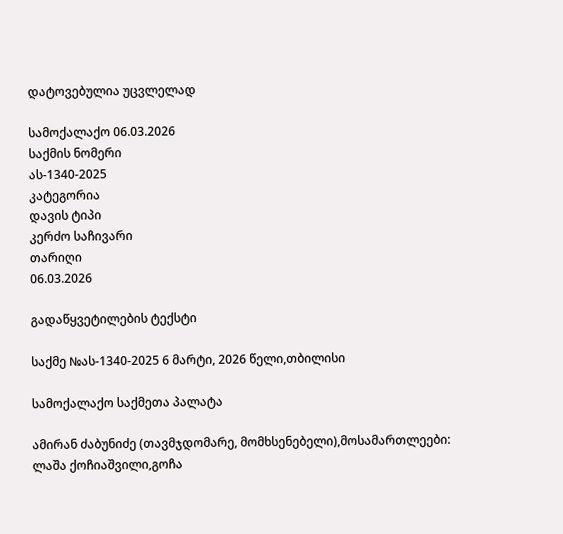დატოვებულია უცვლელად

სამოქალაქო 06.03.2026
საქმის ნომერი
ას-1340-2025
კატეგორია
დავის ტიპი
კერძო საჩივარი
თარიღი
06.03.2026

გადაწყვეტილების ტექსტი

საქმე №ას-1340-2025 6 მარტი, 2026 წელი,თბილისი

სამოქალაქო საქმეთა პალატა

ამირან ძაბუნიძე (თავმჯდომარე, მომხსენებელი),მოსამართლეები: ლაშა ქოჩიაშვილი,გოჩა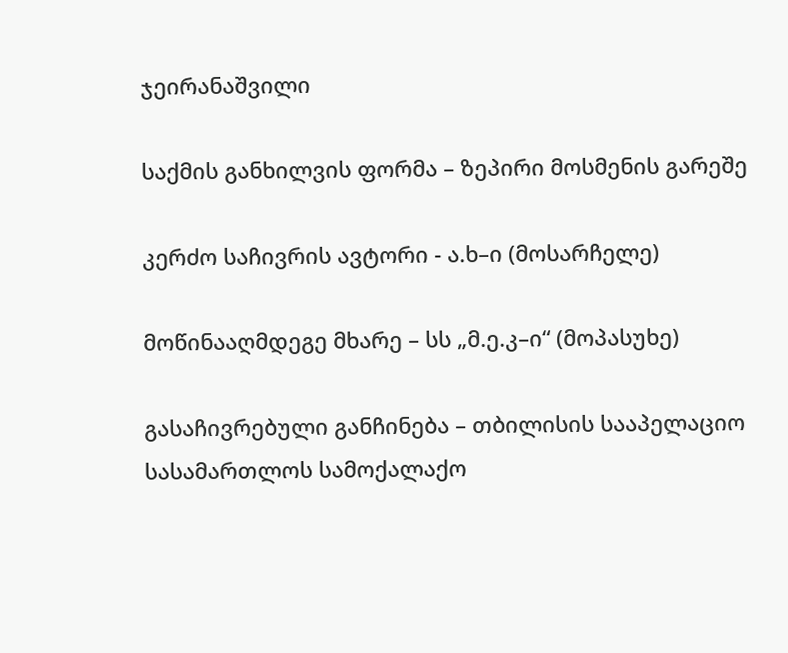ჯეირანაშვილი

საქმის განხილვის ფორმა – ზეპირი მოსმენის გარეშე

კერძო საჩივრის ავტორი - ა.ხ–ი (მოსარჩელე)

მოწინააღმდეგე მხარე – სს „მ.ე.კ–ი“ (მოპასუხე)

გასაჩივრებული განჩინება – თბილისის სააპელაციო სასამართლოს სამოქალაქო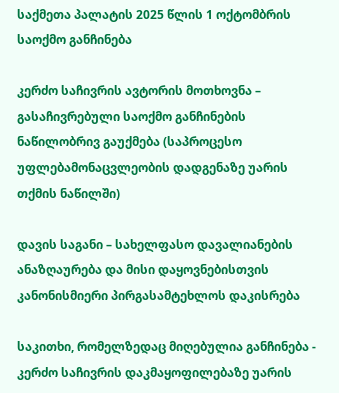საქმეთა პალატის 2025 წლის 1 ოქტომბრის საოქმო განჩინება

კერძო საჩივრის ავტორის მოთხოვნა – გასაჩივრებული საოქმო განჩინების ნაწილობრივ გაუქმება (საპროცესო უფლებამონაცვლეობის დადგენაზე უარის თქმის ნაწილში)

დავის საგანი – სახელფასო დავალიანების ანაზღაურება და მისი დაყოვნებისთვის კანონისმიერი პირგასამტეხლოს დაკისრება

საკითხი, რომელზედაც მიღებულია განჩინება - კერძო საჩივრის დაკმაყოფილებაზე უარის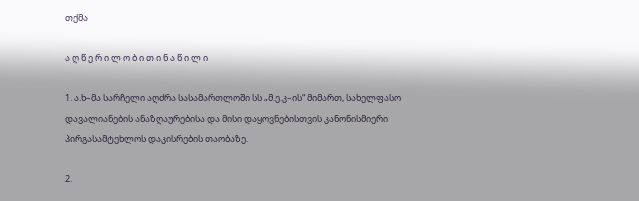თქმა

ა ღ წ ე რ ი ლ ო ბ ი თ ი ნ ა წ ი ლ ი

1. ა.ხ–მა სარჩელი აღძრა სასამართლოში სს „მ.ე.კ–ის“ მიმართ, სახელფასო დავალიანების ანაზღაურებისა და მისი დაყოვნებისთვის კანონისმიერი პირგასამტეხლოს დაკისრების თაობაზე.

2.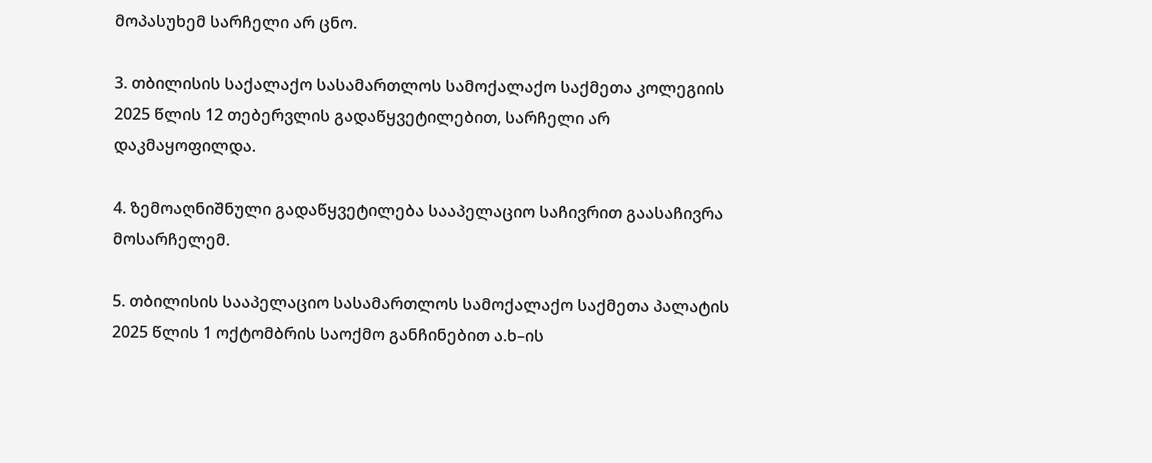მოპასუხემ სარჩელი არ ცნო.

3. თბილისის საქალაქო სასამართლოს სამოქალაქო საქმეთა კოლეგიის 2025 წლის 12 თებერვლის გადაწყვეტილებით, სარჩელი არ დაკმაყოფილდა.

4. ზემოაღნიშნული გადაწყვეტილება სააპელაციო საჩივრით გაასაჩივრა მოსარჩელემ.

5. თბილისის სააპელაციო სასამართლოს სამოქალაქო საქმეთა პალატის 2025 წლის 1 ოქტომბრის საოქმო განჩინებით ა.ხ–ის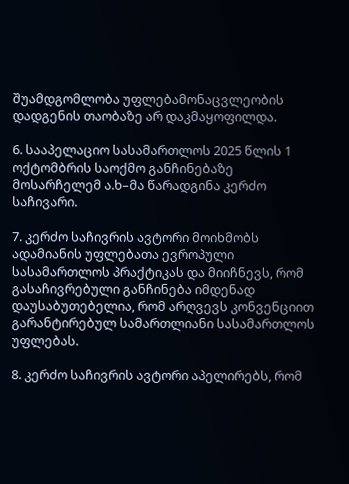შუამდგომლობა უფლებამონაცვლეობის დადგენის თაობაზე არ დაკმაყოფილდა.

6. სააპელაციო სასამართლოს 2025 წლის 1 ოქტომბრის საოქმო განჩინებაზე მოსარჩელემ ა.ხ–მა წარადგინა კერძო საჩივარი.

7. კერძო საჩივრის ავტორი მოიხმობს ადამიანის უფლებათა ევროპული სასამართლოს პრაქტიკას და მიიჩნევს, რომ გასაჩივრებული განჩინება იმდენად დაუსაბუთებელია, რომ არღვევს კონვენციით გარანტირებულ სამართლიანი სასამართლოს უფლებას.

8. კერძო საჩივრის ავტორი აპელირებს, რომ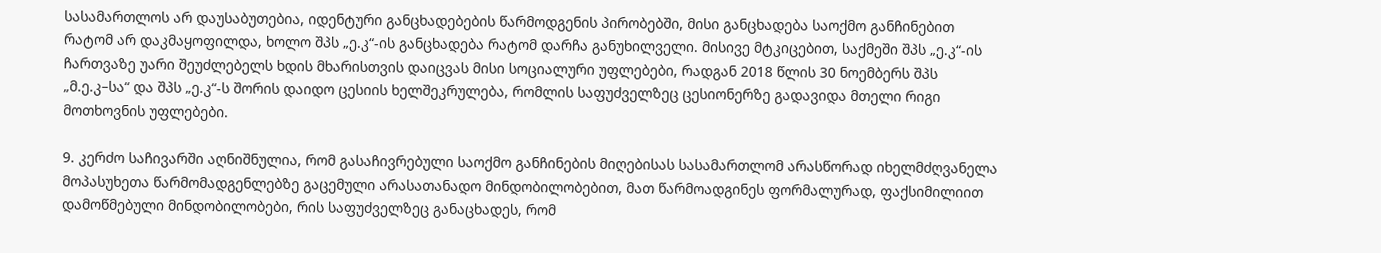სასამართლოს არ დაუსაბუთებია, იდენტური განცხადებების წარმოდგენის პირობებში, მისი განცხადება საოქმო განჩინებით რატომ არ დაკმაყოფილდა, ხოლო შპს „ე.კ“-ის განცხადება რატომ დარჩა განუხილველი. მისივე მტკიცებით, საქმეში შპს „ე.კ“-ის ჩართვაზე უარი შეუძლებელს ხდის მხარისთვის დაიცვას მისი სოციალური უფლებები, რადგან 2018 წლის 30 ნოემბერს შპს „მ.ე.კ–სა“ და შპს „ე.კ“-ს შორის დაიდო ცესიის ხელშეკრულება, რომლის საფუძველზეც ცესიონერზე გადავიდა მთელი რიგი მოთხოვნის უფლებები.

9. კერძო საჩივარში აღნიშნულია, რომ გასაჩივრებული საოქმო განჩინების მიღებისას სასამართლომ არასწორად იხელმძღვანელა მოპასუხეთა წარმომადგენლებზე გაცემული არასათანადო მინდობილობებით, მათ წარმოადგინეს ფორმალურად, ფაქსიმილიით დამოწმებული მინდობილობები, რის საფუძველზეც განაცხადეს, რომ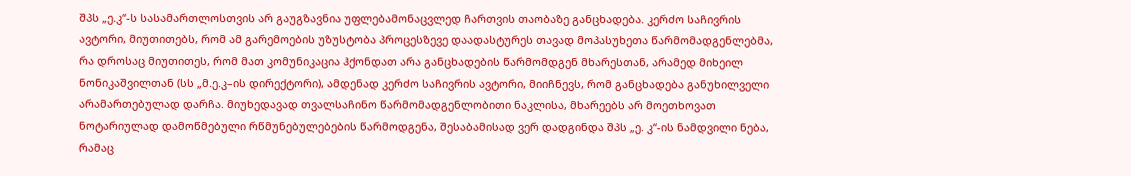შპს „ე.კ“-ს სასამართლოსთვის არ გაუგზავნია უფლებამონაცვლედ ჩართვის თაობაზე განცხადება. კერძო საჩივრის ავტორი, მიუთითებს, რომ ამ გარემოების უზუსტობა პროცესზევე დაადასტურეს თავად მოპასუხეთა წარმომადგენლებმა, რა დროსაც მიუთითეს, რომ მათ კომუნიკაცია ჰქონდათ არა განცხადების წარმომდგენ მხარესთან, არამედ მიხეილ ნონიკაშვილთან (სს „მ.ე.კ–ის დირექტორი), ამდენად კერძო საჩივრის ავტორი, მიიჩნევს, რომ განცხადება განუხილველი არამართებულად დარჩა. მიუხედავად თვალსაჩინო წარმომადგენლობითი ნაკლისა, მხარეებს არ მოეთხოვათ ნოტარიულად დამოწმებული რწმუნებულებების წარმოდგენა, შესაბამისად ვერ დადგინდა შპს „ე. კ“-ის ნამდვილი ნება, რამაც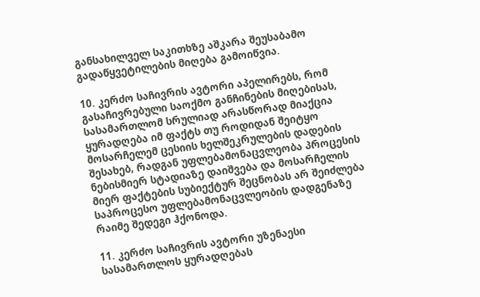განსახილველ საკითხზე აშკარა შეუსაბამო გადაწყვეტილების მიღება გამოიწვია.

10. კერძო საჩივრის ავტორი აპელირებს, რომ გასაჩივრებული საოქმო განჩინების მიღებისას, სასამართლომ სრულიად არასწორად მიაქცია ყურადღება იმ ფაქტს თუ როდიდან შეიტყო მოსარჩელემ ცესიის ხელშეკრულების დადების შესახებ, რადგან უფლებამონაცვლეობა პროცესის ნებისმიერ სტადიაზე დაიშვება და მოსარჩელის მიერ ფაქტების სუბიექტურ შეცნობას არ შეიძლება საპროცესო უფლებამონაცვლეობის დადგენაზე რაიმე შედეგი ჰქონოდა.

11. კერძო საჩივრის ავტორი უზენაესი სასამართლოს ყურადღებას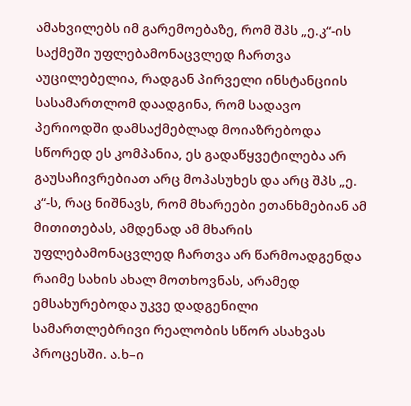ამახვილებს იმ გარემოებაზე, რომ შპს „ე.კ“-ის საქმეში უფლებამონაცვლედ ჩართვა აუცილებელია, რადგან პირველი ინსტანციის სასამართლომ დაადგინა, რომ სადავო პერიოდში დამსაქმებლად მოიაზრებოდა სწორედ ეს კომპანია, ეს გადაწყვეტილება არ გაუსაჩივრებიათ არც მოპასუხეს და არც შპს „ე. კ“-ს, რაც ნიშნავს, რომ მხარეები ეთანხმებიან ამ მითითებას, ამდენად ამ მხარის უფლებამონაცვლედ ჩართვა არ წარმოადგენდა რაიმე სახის ახალ მოთხოვნას, არამედ ემსახურებოდა უკვე დადგენილი სამართლებრივი რეალობის სწორ ასახვას პროცესში. ა.ხ–ი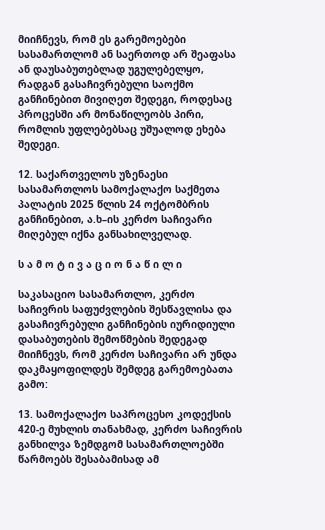მიიჩნევს, რომ ეს გარემოებები სასამართლომ ან საერთოდ არ შეაფასა ან დაუსაბუთებლად უგულებელყო, რადგან გასაჩივრებული საოქმო განჩინებით მივიღეთ შედეგი, როდესაც პროცესში არ მონაწილეობს პირი, რომლის უფლებებსაც უშუალოდ ეხება შედეგი.

12. საქართველოს უზენაესი სასამართლოს სამოქალაქო საქმეთა პალატის 2025 წლის 24 ოქტომბრის განჩინებით, ა.ხ–ის კერძო საჩივარი მიღებულ იქნა განსახილველად.

ს ა მ ო ტ ი ვ ა ც ი ო ნ ა წ ი ლ ი

საკასაციო სასამართლო, კერძო საჩივრის საფუძვლების შესწავლისა და გასაჩივრებული განჩინების იურიდიული დასაბუთების შემოწმების შედეგად მიიჩნევს, რომ კერძო საჩივარი არ უნდა დაკმაყოფილდეს შემდეგ გარემოებათა გამო:

13. სამოქალაქო საპროცესო კოდექსის 420-ე მუხლის თანახმად, კერძო საჩივრის განხილვა ზემდგომ სასამართლოებში წარმოებს შესაბამისად ამ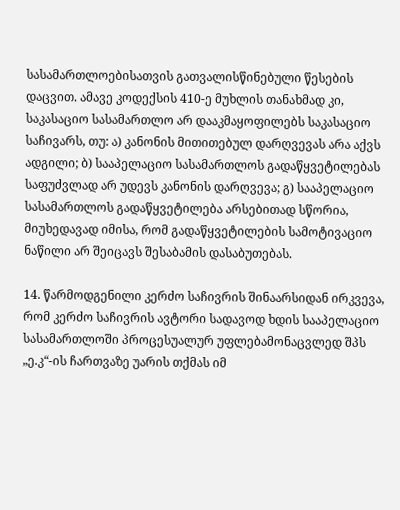სასამართლოებისათვის გათვალისწინებული წესების დაცვით. ამავე კოდექსის 410-ე მუხლის თანახმად კი, საკასაციო სასამართლო არ დააკმაყოფილებს საკასაციო საჩივარს, თუ: ა) კანონის მითითებულ დარღვევას არა აქვს ადგილი; ბ) სააპელაციო სასამართლოს გადაწყვეტილებას საფუძვლად არ უდევს კანონის დარღვევა; გ) სააპელაციო სასამართლოს გადაწყვეტილება არსებითად სწორია, მიუხედავად იმისა, რომ გადაწყვეტილების სამოტივაციო ნაწილი არ შეიცავს შესაბამის დასაბუთებას.

14. წარმოდგენილი კერძო საჩივრის შინაარსიდან ირკვევა, რომ კერძო საჩივრის ავტორი სადავოდ ხდის სააპელაციო სასამართლოში პროცესუალურ უფლებამონაცვლედ შპს „ე.კ“-ის ჩართვაზე უარის თქმას იმ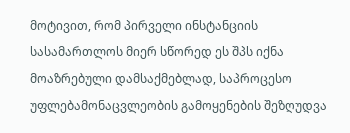მოტივით, რომ პირველი ინსტანციის სასამართლოს მიერ სწორედ ეს შპს იქნა მოაზრებული დამსაქმებლად, საპროცესო უფლებამონაცვლეობის გამოყენების შეზღუდვა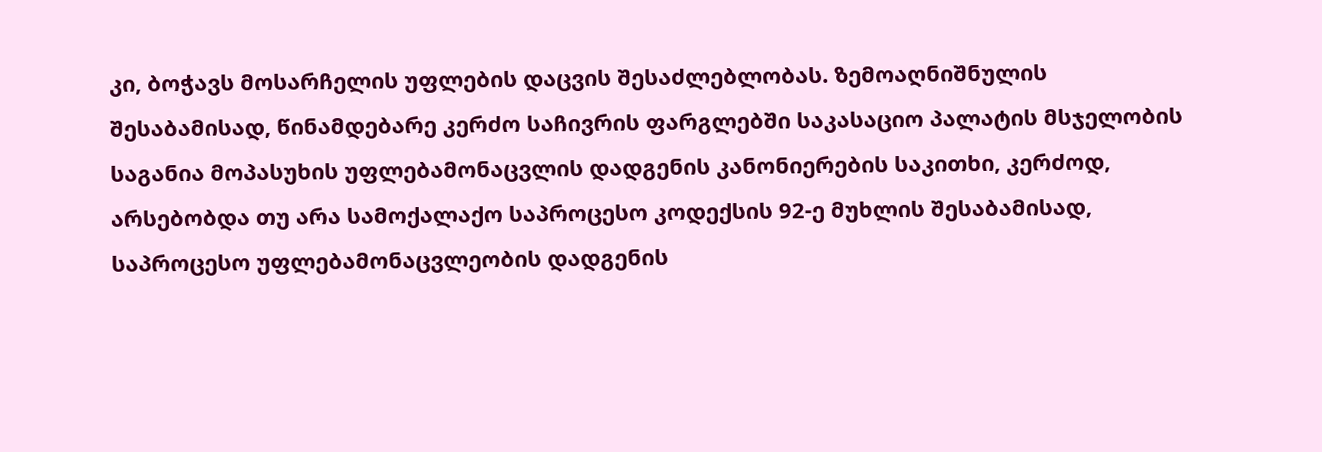კი, ბოჭავს მოსარჩელის უფლების დაცვის შესაძლებლობას. ზემოაღნიშნულის შესაბამისად, წინამდებარე კერძო საჩივრის ფარგლებში საკასაციო პალატის მსჯელობის საგანია მოპასუხის უფლებამონაცვლის დადგენის კანონიერების საკითხი, კერძოდ, არსებობდა თუ არა სამოქალაქო საპროცესო კოდექსის 92-ე მუხლის შესაბამისად, საპროცესო უფლებამონაცვლეობის დადგენის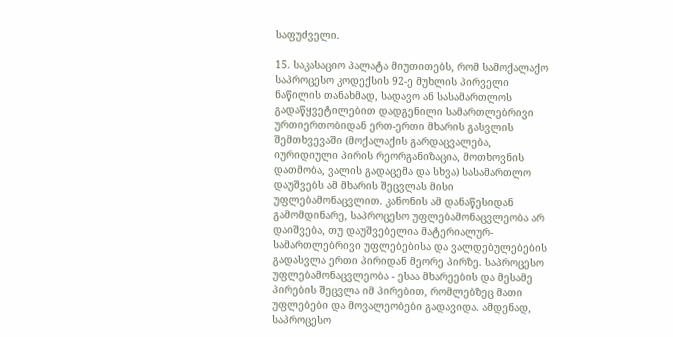საფუძველი.

15. საკასაციო პალატა მიუთითებს, რომ სამოქალაქო საპროცესო კოდექსის 92-ე მუხლის პირველი ნაწილის თანახმად, სადავო ან სასამართლოს გადაწყვეტილებით დადგენილი სამართლებრივი ურთიერთობიდან ერთ-ერთი მხარის გასვლის შემთხვევაში (მოქალაქის გარდაცვალება, იურიდიული პირის რეორგანიზაცია, მოთხოვნის დათმობა, ვალის გადაცემა და სხვა) სასამართლო დაუშვებს ამ მხარის შეცვლას მისი უფლებამონაცვლით. კანონის ამ დანაწესიდან გამომდინარე, საპროცესო უფლებამონაცვლეობა არ დაიშვება, თუ დაუშვებელია მატერიალურ-სამართლებრივი უფლებებისა და ვალდებულებების გადასვლა ერთი პირიდან მეორე პირზე. საპროცესო უფლებამონაცვლეობა - ესაა მხარეების და მესამე პირების შეცვლა იმ პირებით, რომლებზეც მათი უფლებები და მოვალეობები გადავიდა. ამდენად, საპროცესო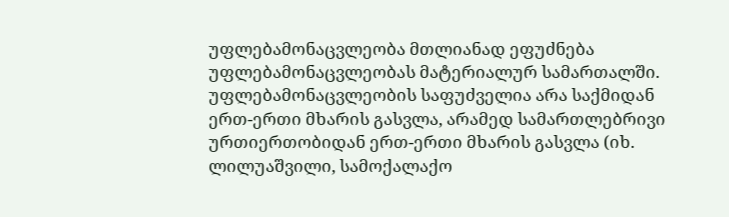უფლებამონაცვლეობა მთლიანად ეფუძნება უფლებამონაცვლეობას მატერიალურ სამართალში. უფლებამონაცვლეობის საფუძველია არა საქმიდან ერთ-ერთი მხარის გასვლა, არამედ სამართლებრივი ურთიერთობიდან ერთ-ერთი მხარის გასვლა (იხ. ლილუაშვილი, სამოქალაქო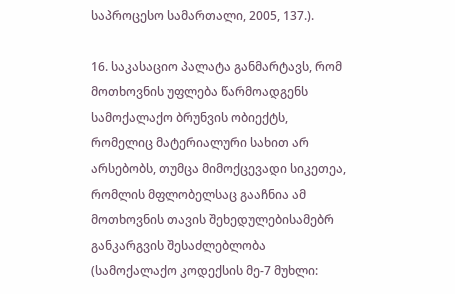საპროცესო სამართალი, 2005, 137.).

16. საკასაციო პალატა განმარტავს, რომ მოთხოვნის უფლება წარმოადგენს სამოქალაქო ბრუნვის ობიექტს, რომელიც მატერიალური სახით არ არსებობს, თუმცა მიმოქცევადი სიკეთეა, რომლის მფლობელსაც გააჩნია ამ მოთხოვნის თავის შეხედულებისამებრ განკარგვის შესაძლებლობა (სამოქალაქო კოდექსის მე-7 მუხლი: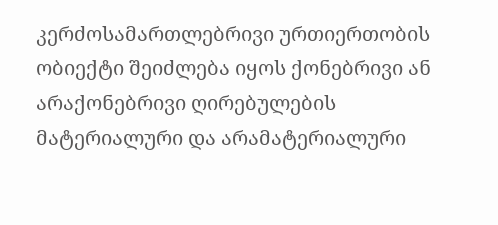კერძოსამართლებრივი ურთიერთობის ობიექტი შეიძლება იყოს ქონებრივი ან არაქონებრივი ღირებულების მატერიალური და არამატერიალური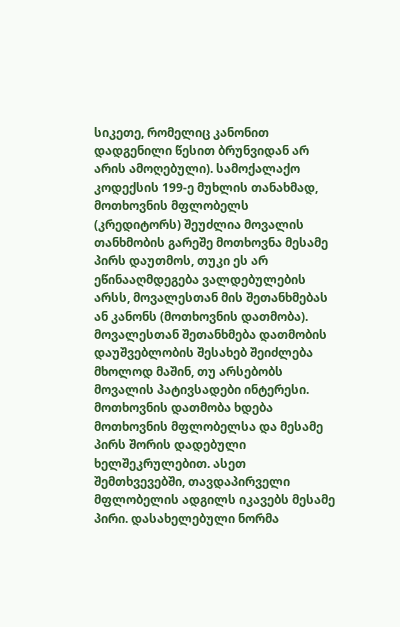სიკეთე, რომელიც კანონით დადგენილი წესით ბრუნვიდან არ არის ამოღებული). სამოქალაქო კოდექსის 199-ე მუხლის თანახმად, მოთხოვნის მფლობელს (კრედიტორს) შეუძლია მოვალის თანხმობის გარეშე მოთხოვნა მესამე პირს დაუთმოს, თუკი ეს არ ეწინააღმდეგება ვალდებულების არსს, მოვალესთან მის შეთანხმებას ან კანონს (მოთხოვნის დათმობა). მოვალესთან შეთანხმება დათმობის დაუშვებლობის შესახებ შეიძლება მხოლოდ მაშინ, თუ არსებობს მოვალის პატივსადები ინტერესი. მოთხოვნის დათმობა ხდება მოთხოვნის მფლობელსა და მესამე პირს შორის დადებული ხელშეკრულებით. ასეთ შემთხვევებში, თავდაპირველი მფლობელის ადგილს იკავებს მესამე პირი. დასახელებული ნორმა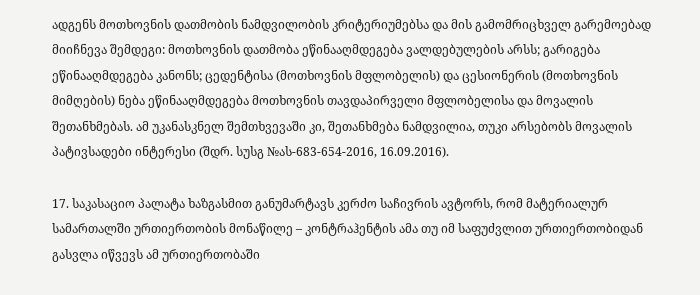ადგენს მოთხოვნის დათმობის ნამდვილობის კრიტერიუმებსა და მის გამომრიცხველ გარემოებად მიიჩნევა შემდეგი: მოთხოვნის დათმობა ეწინააღმდეგება ვალდებულების არსს; გარიგება ეწინააღმდეგება კანონს; ცედენტისა (მოთხოვნის მფლობელის) და ცესიონერის (მოთხოვნის მიმღების) ნება ეწინააღმდეგება მოთხოვნის თავდაპირველი მფლობელისა და მოვალის შეთანხმებას. ამ უკანასკნელ შემთხვევაში კი, შეთანხმება ნამდვილია, თუკი არსებობს მოვალის პატივსადები ინტერესი (შდრ. სუსგ №ას-683-654-2016, 16.09.2016).

17. საკასაციო პალატა ხაზგასმით განუმარტავს კერძო საჩივრის ავტორს, რომ მატერიალურ სამართალში ურთიერთობის მონაწილე – კონტრაჰენტის ამა თუ იმ საფუძვლით ურთიერთობიდან გასვლა იწვევს ამ ურთიერთობაში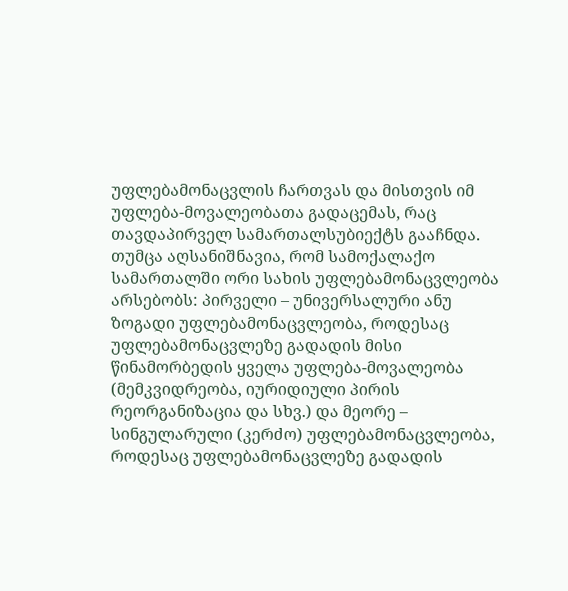უფლებამონაცვლის ჩართვას და მისთვის იმ უფლება-მოვალეობათა გადაცემას, რაც თავდაპირველ სამართალსუბიექტს გააჩნდა. თუმცა აღსანიშნავია, რომ სამოქალაქო სამართალში ორი სახის უფლებამონაცვლეობა არსებობს: პირველი – უნივერსალური ანუ ზოგადი უფლებამონაცვლეობა, როდესაც უფლებამონაცვლეზე გადადის მისი წინამორბედის ყველა უფლება-მოვალეობა (მემკვიდრეობა, იურიდიული პირის რეორგანიზაცია და სხვ.) და მეორე – სინგულარული (კერძო) უფლებამონაცვლეობა, როდესაც უფლებამონაცვლეზე გადადის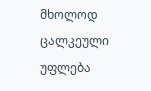მხოლოდ ცალკეული უფლება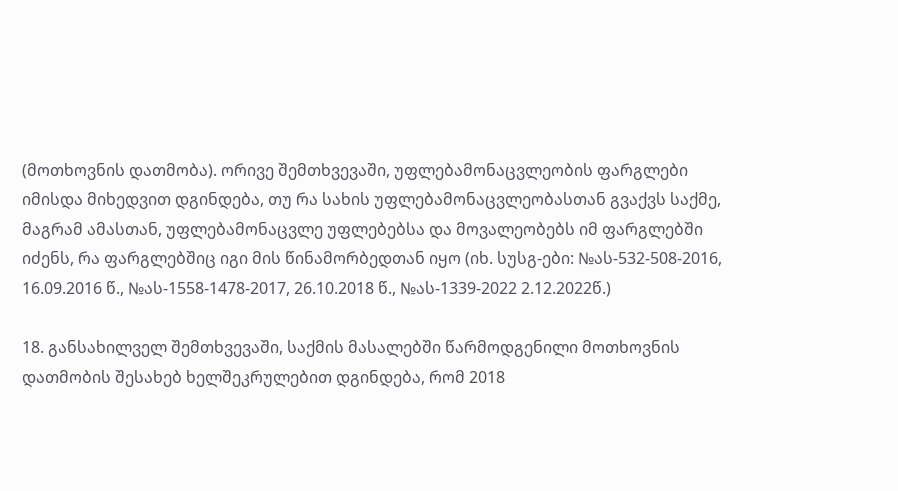(მოთხოვნის დათმობა). ორივე შემთხვევაში, უფლებამონაცვლეობის ფარგლები იმისდა მიხედვით დგინდება, თუ რა სახის უფლებამონაცვლეობასთან გვაქვს საქმე, მაგრამ ამასთან, უფლებამონაცვლე უფლებებსა და მოვალეობებს იმ ფარგლებში იძენს, რა ფარგლებშიც იგი მის წინამორბედთან იყო (იხ. სუსგ-ები: №ას-532-508-2016, 16.09.2016 წ., №ას-1558-1478-2017, 26.10.2018 წ., №ას-1339-2022 2.12.2022წ.)

18. განსახილველ შემთხვევაში, საქმის მასალებში წარმოდგენილი მოთხოვნის დათმობის შესახებ ხელშეკრულებით დგინდება, რომ 2018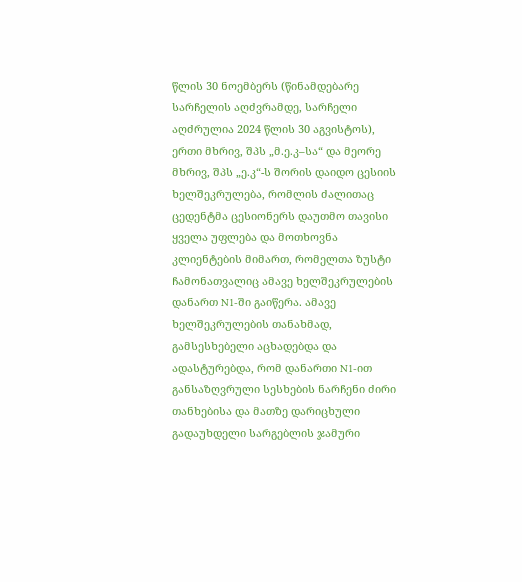წლის 30 ნოემბერს (წინამდებარე სარჩელის აღძვრამდე, სარჩელი აღძრულია 2024 წლის 30 აგვისტოს), ერთი მხრივ, შპს „მ.ე.კ–სა“ და მეორე მხრივ, შპს „ე.კ“-ს შორის დაიდო ცესიის ხელშეკრულება, რომლის ძალითაც ცედენტმა ცესიონერს დაუთმო თავისი ყველა უფლება და მოთხოვნა კლიენტების მიმართ, რომელთა ზუსტი ჩამონათვალიც ამავე ხელშეკრულების დანართ N1-ში გაიწერა. ამავე ხელშეკრულების თანახმად, გამსესხებელი აცხადებდა და ადასტურებდა, რომ დანართი N1-ით განსაზღვრული სესხების ნარჩენი ძირი თანხებისა და მათზე დარიცხული გადაუხდელი სარგებლის ჯამური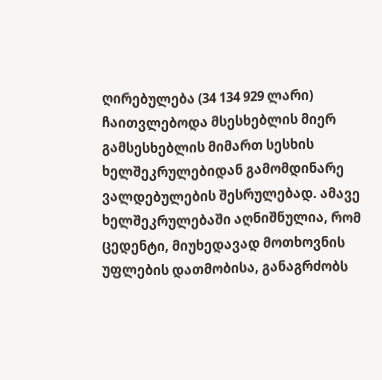ღირებულება (34 134 929 ლარი) ჩაითვლებოდა მსესხებლის მიერ გამსესხებლის მიმართ სესხის ხელშეკრულებიდან გამომდინარე ვალდებულების შესრულებად. ამავე ხელშეკრულებაში აღნიშნულია, რომ ცედენტი, მიუხედავად მოთხოვნის უფლების დათმობისა, განაგრძობს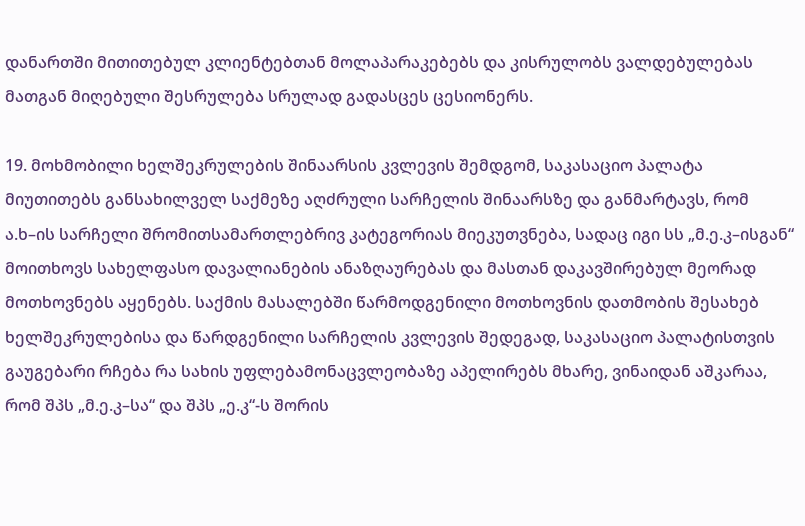დანართში მითითებულ კლიენტებთან მოლაპარაკებებს და კისრულობს ვალდებულებას მათგან მიღებული შესრულება სრულად გადასცეს ცესიონერს.

19. მოხმობილი ხელშეკრულების შინაარსის კვლევის შემდგომ, საკასაციო პალატა მიუთითებს განსახილველ საქმეზე აღძრული სარჩელის შინაარსზე და განმარტავს, რომ ა.ხ–ის სარჩელი შრომითსამართლებრივ კატეგორიას მიეკუთვნება, სადაც იგი სს „მ.ე.კ–ისგან“ მოითხოვს სახელფასო დავალიანების ანაზღაურებას და მასთან დაკავშირებულ მეორად მოთხოვნებს აყენებს. საქმის მასალებში წარმოდგენილი მოთხოვნის დათმობის შესახებ ხელშეკრულებისა და წარდგენილი სარჩელის კვლევის შედეგად, საკასაციო პალატისთვის გაუგებარი რჩება რა სახის უფლებამონაცვლეობაზე აპელირებს მხარე, ვინაიდან აშკარაა, რომ შპს „მ.ე.კ–სა“ და შპს „ე.კ“-ს შორის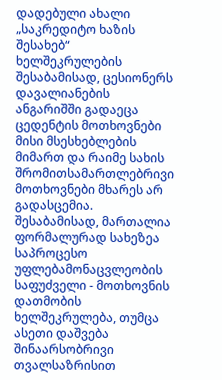დადებული ახალი „საკრედიტო ხაზის შესახებ“ ხელშეკრულების შესაბამისად, ცესიონერს დავალიანების ანგარიშში გადაეცა ცედენტის მოთხოვნები მისი მსესხებლების მიმართ და რაიმე სახის შრომითსამართლებრივი მოთხოვნები მხარეს არ გადასცემია. შესაბამისად, მართალია ფორმალურად სახეზეა საპროცესო უფლებამონაცვლეობის საფუძველი - მოთხოვნის დათმობის ხელშეკრულება, თუმცა ასეთი დაშვება შინაარსობრივი თვალსაზრისით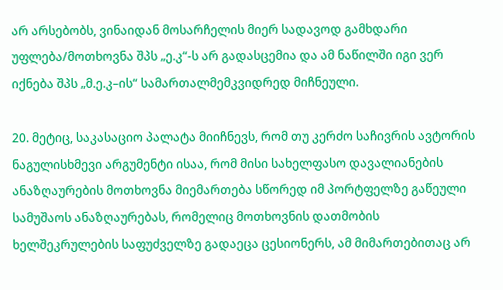არ არსებობს, ვინაიდან მოსარჩელის მიერ სადავოდ გამხდარი უფლება/მოთხოვნა შპს „ე.კ“-ს არ გადასცემია და ამ ნაწილში იგი ვერ იქნება შპს „მ.ე.კ–ის“ სამართალმემკვიდრედ მიჩნეული.

20. მეტიც, საკასაციო პალატა მიიჩნევს, რომ თუ კერძო საჩივრის ავტორის ნაგულისხმევი არგუმენტი ისაა, რომ მისი სახელფასო დავალიანების ანაზღაურების მოთხოვნა მიემართება სწორედ იმ პორტფელზე გაწეული სამუშაოს ანაზღაურებას, რომელიც მოთხოვნის დათმობის ხელშეკრულების საფუძველზე გადაეცა ცესიონერს, ამ მიმართებითაც არ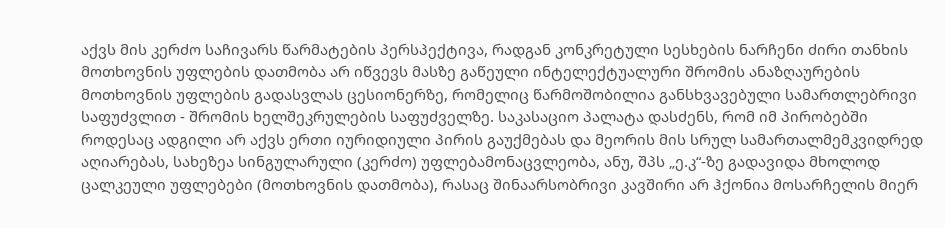აქვს მის კერძო საჩივარს წარმატების პერსპექტივა, რადგან კონკრეტული სესხების ნარჩენი ძირი თანხის მოთხოვნის უფლების დათმობა არ იწვევს მასზე გაწეული ინტელექტუალური შრომის ანაზღაურების მოთხოვნის უფლების გადასვლას ცესიონერზე, რომელიც წარმოშობილია განსხვავებული სამართლებრივი საფუძვლით - შრომის ხელშეკრულების საფუძველზე. საკასაციო პალატა დასძენს, რომ იმ პირობებში როდესაც ადგილი არ აქვს ერთი იურიდიული პირის გაუქმებას და მეორის მის სრულ სამართალმემკვიდრედ აღიარებას, სახეზეა სინგულარული (კერძო) უფლებამონაცვლეობა, ანუ, შპს „ე.კ“-ზე გადავიდა მხოლოდ ცალკეული უფლებები (მოთხოვნის დათმობა), რასაც შინაარსობრივი კავშირი არ ჰქონია მოსარჩელის მიერ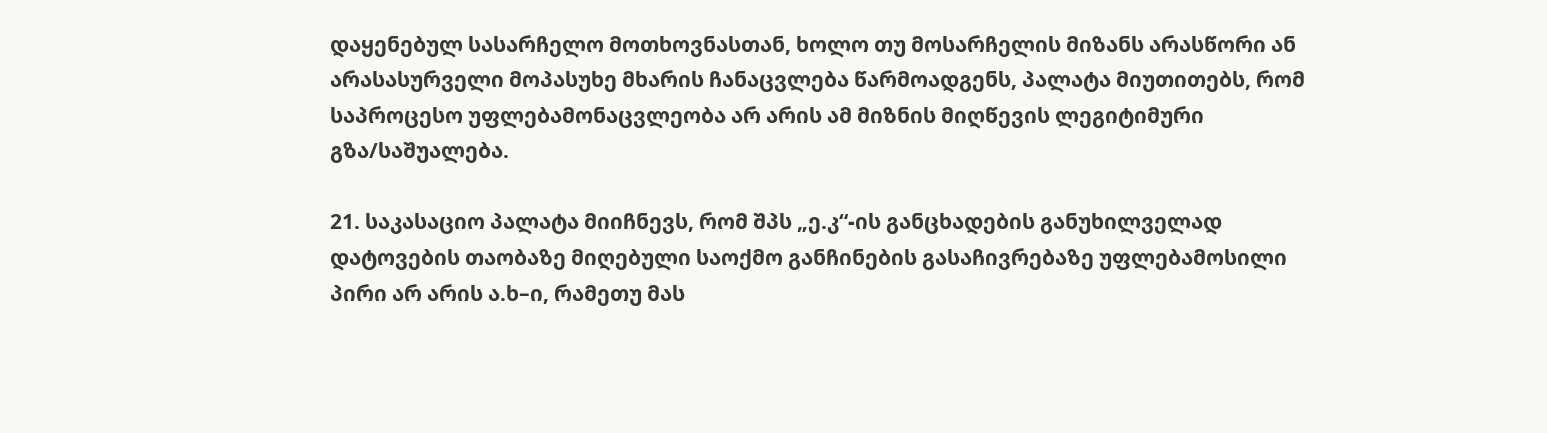დაყენებულ სასარჩელო მოთხოვნასთან, ხოლო თუ მოსარჩელის მიზანს არასწორი ან არასასურველი მოპასუხე მხარის ჩანაცვლება წარმოადგენს, პალატა მიუთითებს, რომ საპროცესო უფლებამონაცვლეობა არ არის ამ მიზნის მიღწევის ლეგიტიმური გზა/საშუალება.

21. საკასაციო პალატა მიიჩნევს, რომ შპს „ე.კ“-ის განცხადების განუხილველად დატოვების თაობაზე მიღებული საოქმო განჩინების გასაჩივრებაზე უფლებამოსილი პირი არ არის ა.ხ–ი, რამეთუ მას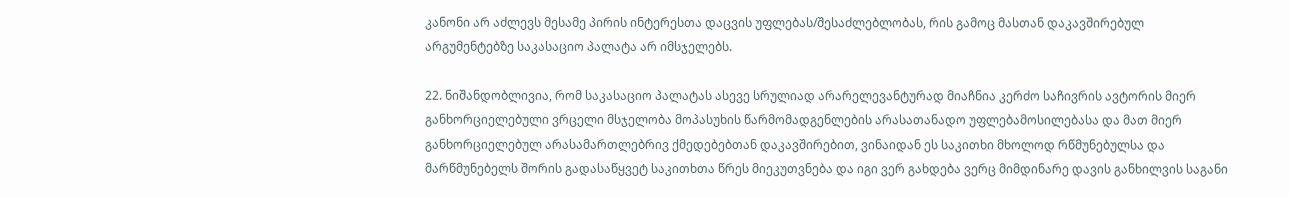კანონი არ აძლევს მესამე პირის ინტერესთა დაცვის უფლებას/შესაძლებლობას, რის გამოც მასთან დაკავშირებულ არგუმენტებზე საკასაციო პალატა არ იმსჯელებს.

22. ნიშანდობლივია, რომ საკასაციო პალატას ასევე სრულიად არარელევანტურად მიაჩნია კერძო საჩივრის ავტორის მიერ განხორციელებული ვრცელი მსჯელობა მოპასუხის წარმომადგენლების არასათანადო უფლებამოსილებასა და მათ მიერ განხორციელებულ არასამართლებრივ ქმედებებთან დაკავშირებით, ვინაიდან ეს საკითხი მხოლოდ რწმუნებულსა და მარწმუნებელს შორის გადასაწყვეტ საკითხთა წრეს მიეკუთვნება და იგი ვერ გახდება ვერც მიმდინარე დავის განხილვის საგანი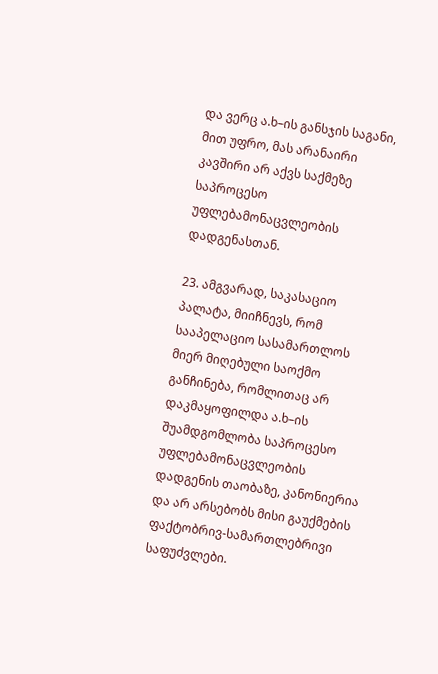და ვერც ა.ხ–ის განსჯის საგანი, მით უფრო, მას არანაირი კავშირი არ აქვს საქმეზე საპროცესო უფლებამონაცვლეობის დადგენასთან.

23. ამგვარად, საკასაციო პალატა, მიიჩნევს, რომ სააპელაციო სასამართლოს მიერ მიღებული საოქმო განჩინება, რომლითაც არ დაკმაყოფილდა ა.ხ–ის შუამდგომლობა საპროცესო უფლებამონაცვლეობის დადგენის თაობაზე, კანონიერია და არ არსებობს მისი გაუქმების ფაქტობრივ-სამართლებრივი საფუძვლები.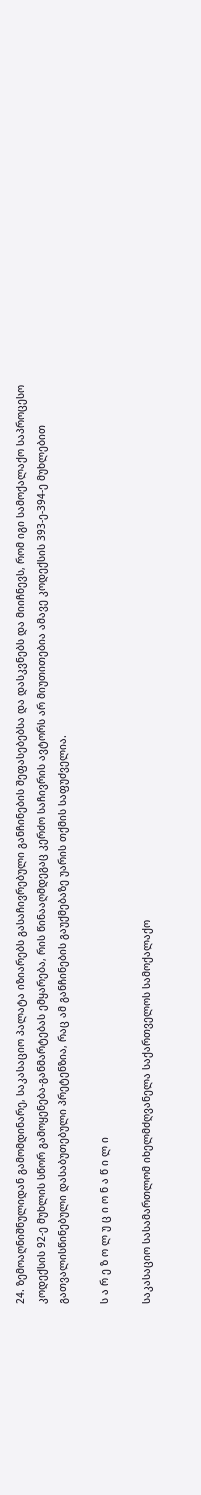24. ზემოაღნიშნულიდან გამომდინარე, საკასაციო პალატა იზიარებს გასაჩივრებული განჩინების შეფასებებსა და დასკვნებს და მიიჩნევს, რომ იგი სამოქალაქო საპროცესო კოდექსის 92-ე მუხლის სწორ გამოყენება-განმარტებას ემყარება, რის წინააღმდეგაც კერძო საჩივრის ავტორს არ მიუთითებია ამავე კოდექსის 393-ე-394-ე მუხლებით გათვალისწინებული დასაბუთებული პრეტენზია, რაც ამ განჩინების გაუქმებაზე უარის თქმის საფუძველია.

ს ა რ ე ზ ო ლ უ ც ი ო ნ ა წ ი ლ ი

საკასაციო სასამართლომ იხელმძღვანელა საქართველოს სამოქალაქო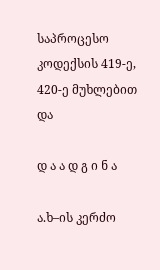საპროცესო კოდექსის 419-ე, 420-ე მუხლებით და

დ ა ა დ გ ი ნ ა

ა.ხ–ის კერძო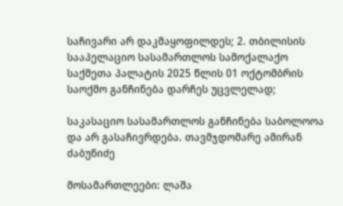საჩივარი არ დაკმაყოფილდეს; 2. თბილისის სააპელაციო სასამართლოს სამოქალაქო საქმეთა პალატის 2025 წლის 01 ოქტომბრის საოქმო განჩინება დარჩეს უცვლელად;

საკასაციო სასამართლოს განჩინება საბოლოოა და არ გასაჩივრდება. თავმჯდომარე ამირან ძაბუნიძე

მოსამართლეები: ლაშა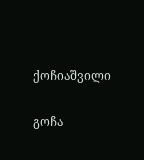ქოჩიაშვილი

გოჩა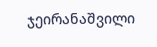ჯეირანაშვილი